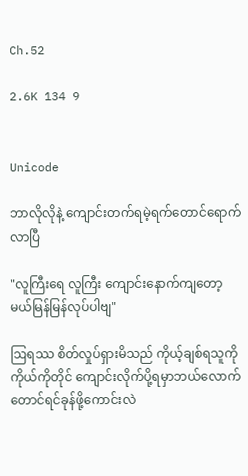Ch.52

2.6K 134 9


Unicode

ဘာလိုလိုနဲ့ ကျောင်းတက်ရမဲ့ရက်တောင်ရောက်လာပြီ

"လူကြီးရေ လူကြီး ကျောင်းနောက်ကျတော့မယ်မြန်မြန်လုပ်ပါဗျ"

ဩရဿ စိတ်လှုပ်ရှားမိသည် ကိုယ့်ချစ်ရသူကို ကိုယ်ကိုတိုင် ကျောင်းလိုက်ပို့ရမှာဘယ်လောက်တောင်ရင်ခုန်ဖို့ကောင်းလဲ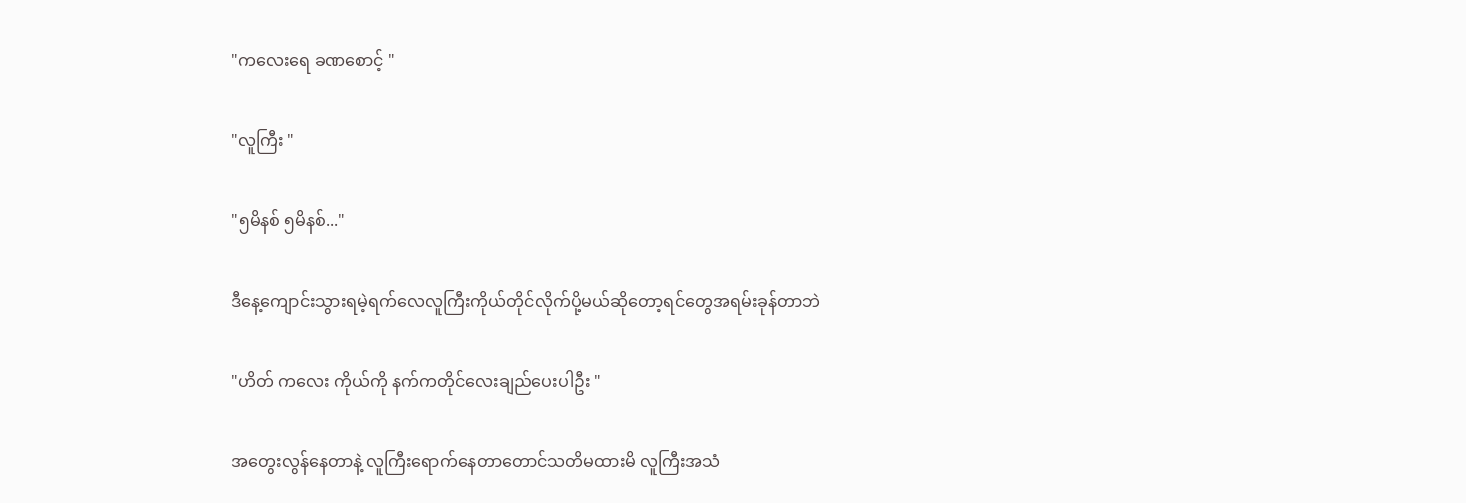"ကလေးရေ ခဏစောင့် "

"လူကြီး "

"၅မိနစ် ၅မိနစ်..."

ဒီနေ့ကျောင်းသွားရမဲ့ရက်လေလူကြီးကိုယ်တိုင်လိုက်ပို့မယ်ဆိုတော့ရင်တွေအရမ်းခုန်တာဘဲ

"ဟိတ် ကလေး ကိုယ်ကို နက်ကတိုင်လေးချည်ပေးပါဦး "

အတွေးလွန်နေတာနဲ့ လူကြီးရောက်နေတာတောင်သတိမထားမိ လူကြီးအသံ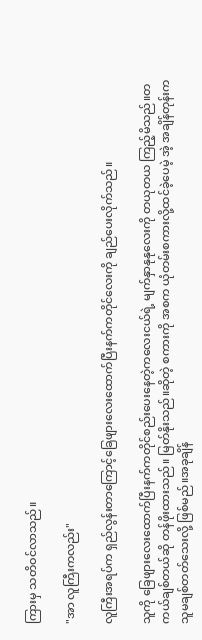ကြားမှ သတိဝင်လာသည်။

"အာ လူကြီးကလည်း"

လူကြီးအရပ်က ရှည်လွန်းတာကြောင့်ခြေဖျားလေးထောက်ပြီးနက်ကတိုင်လေးကို ချည်ပေးလိုက်သည်။

သူကို ခြေဖျားလေးထောက်ပြီးနက်ကတိုင်စည်းပေးနေတဲ့ကလေးငယ်ရဲ့ မျက်နှာနုနုလေးကို တယုတယ ကြည့်မိသည်။တကယ်ချစ်တယ်ဆို တန်ဖိုးထားသည်။ မြတ်နိုးသည်။ဆိုတဲ့ စကားကို အစက ယုံတမ်းစကားလို့ထင်ခဲ့ပေမဲ့ အဲ့ အချိန်တုန်းက သူမချစ်တတ်သေးလို့ ဖြစ်မည်။အခုချိန်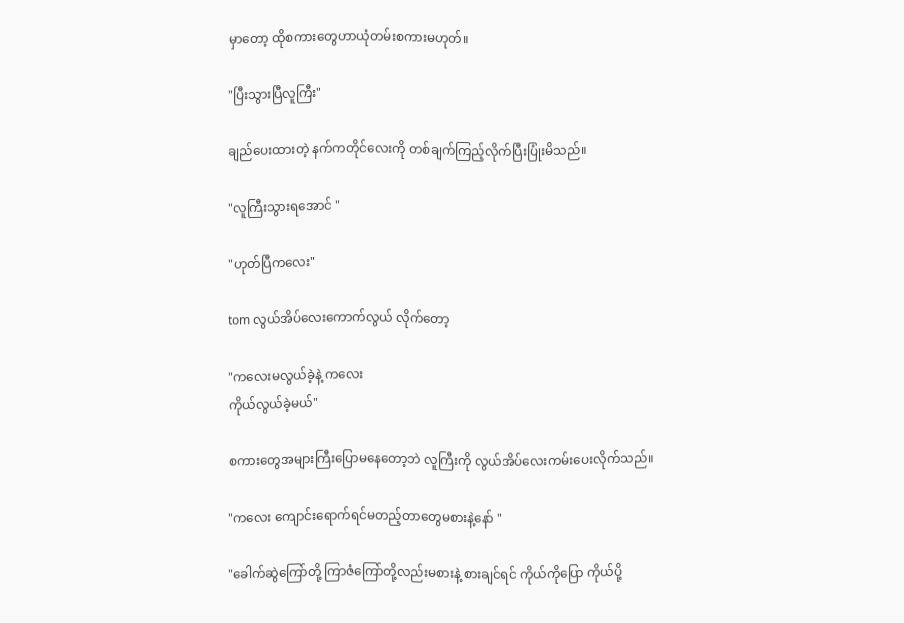မှာတော့ ထိုစကားတွေဟာယုံတမ်းစကားမဟုတ်။

"ပြီးသွားပြီလူကြီး"

ချည်ပေးထားတဲ့ နက်ကတိုင်လေးကို တစ်ချက်ကြည့်လိုက်ပြီးပြုံးမိသည်။

"လူကြီးသွားရအောင် "

"ဟုတ်ပြီကလေး"

tom လွယ်အိပ်လေးကောက်လွယ် လိုက်တော့

"ကလေးမလွယ်ခဲ့နဲ့ ကလေး
ကိုယ်လွယ်ခဲ့မယ်"

စကားတွေအများကြီးပြောမနေတော့ဘဲ လူကြီးကို လွယ်အိပ်လေးကမ်းပေးလိုက်သည်။

"ကလေး ကျောင်းရောက်ရင်မတည့်တာတွေမစားနဲ့နော် "

"ခေါက်ဆွဲကြော်တို့ ကြာဇံကြော်တို့လည်းမစားနဲ့ စားချင်ရင် ကိုယ်ကိုပြော ကိုယ်ပို့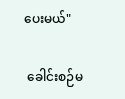ပေးမယ်"

 ခေါင်းစဉ်မ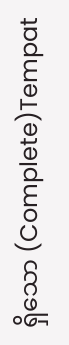ရှိသော (Complete)Tempat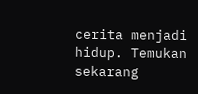cerita menjadi hidup. Temukan sekarang